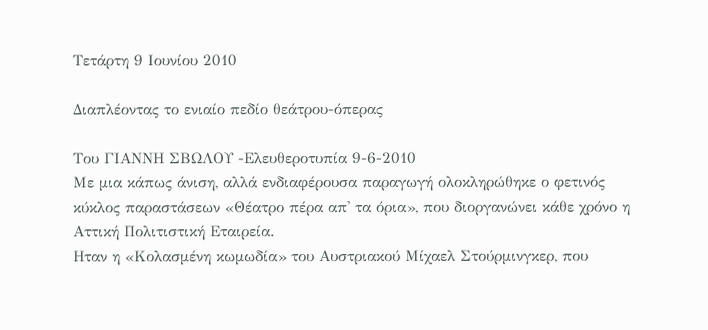Τετάρτη 9 Ιουνίου 2010

Διαπλέοντας το ενιαίο πεδίο θεάτρου-όπερας

Του ΓΙΑΝΝΗ ΣΒΩΛΟΥ -Ελευθεροτυπία 9-6-2010
Με μια κάπως άνιση, αλλά ενδιαφέρουσα παραγωγή ολοκληρώθηκε ο φετινός κύκλος παραστάσεων «Θέατρο πέρα απ' τα όρια», που διοργανώνει κάθε χρόνο η Αττική Πολιτιστική Εταιρεία.
Ηταν η «Κολασμένη κωμωδία» του Αυστριακού Μίχαελ Στούρμινγκερ, που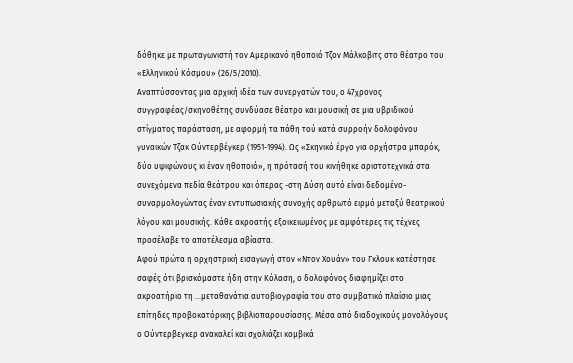δόθηκε με πρωταγωνιστή τον Αμερικανό ηθοποιό Τζον Μάλκοβιτς στο θέατρο του «Ελληνικού Κόσμου» (26/5/2010).
Αναπτύσσοντας μια αρχική ιδέα των συνεργατών του, ο 47χρονος συγγραφέας/σκηνοθέτης συνδύασε θέατρο και μουσική σε μια υβριδικού στίγματος παράσταση, με αφορμή τα πάθη τού κατά συρροήν δολοφόνου γυναικών Τζακ Ούντερβέγκερ (1951-1994). Ως «Σκηνικό έργο για ορχήστρα μπαρόκ, δύο υψιφώνους κι έναν ηθοποιό», η πρότασή του κινήθηκε αριστοτεχνικά στα συνεχόμενα πεδία θεάτρου και όπερας -στη Δύση αυτό είναι δεδομένο- συναρμολογώντας έναν εντυπωσιακής συνοχής αρθρωτό ειρμό μεταξύ θεατρικού λόγου και μουσικής. Κάθε ακροατής εξοικειωμένος με αμφότερες τις τέχνες προσέλαβε το αποτέλεσμα αβίαστα.
Αφού πρώτα η ορχηστρική εισαγωγή στον «Ντον Χουάν» του Γκλουκ κατέστησε σαφές ότι βρισκόμαστε ήδη στην Κόλαση, ο δολοφόνος διαφημίζει στο ακροατήριο τη ...μεταθανάτια αυτοβιογραφία του στο συμβατικό πλαίσιο μιας επίτηδες προβοκατόρικης βιβλιοπαρουσίασης. Μέσα από διαδοχικούς μονολόγους ο Ούντερβεγκερ ανακαλεί και σχολιάζει κομβικά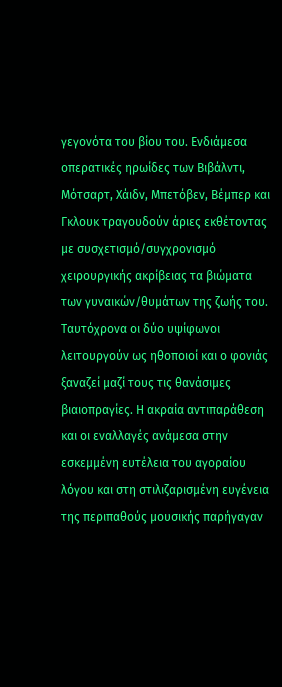γεγονότα του βίου του. Ενδιάμεσα οπερατικές ηρωίδες των Βιβάλντι, Μότσαρτ, Χάιδν, Μπετόβεν, Βέμπερ και Γκλουκ τραγουδούν άριες εκθέτοντας με συσχετισμό/συγχρονισμό χειρουργικής ακρίβειας τα βιώματα των γυναικών/θυμάτων της ζωής του.
Ταυτόχρονα οι δύο υψίφωνοι λειτουργούν ως ηθοποιοί και ο φονιάς ξαναζεί μαζί τους τις θανάσιμες βιαιοπραγίες. Η ακραία αντιπαράθεση και οι εναλλαγές ανάμεσα στην εσκεμμένη ευτέλεια του αγοραίου λόγου και στη στιλιζαρισμένη ευγένεια της περιπαθούς μουσικής παρήγαγαν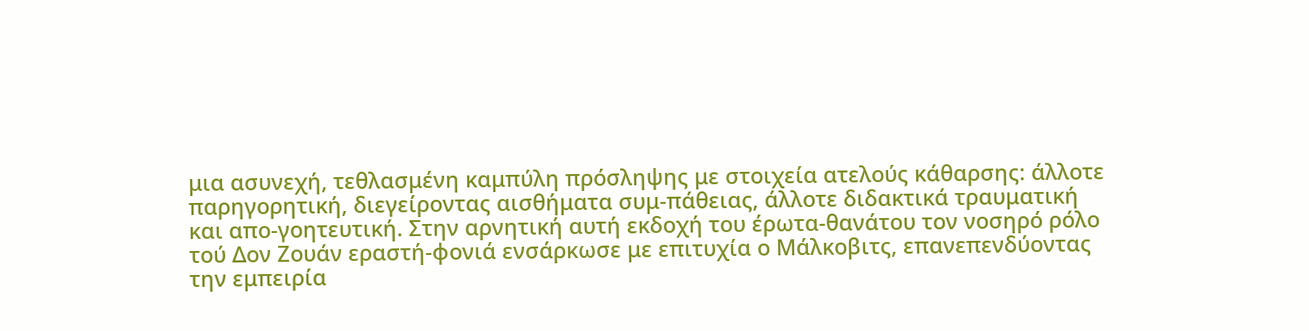μια ασυνεχή, τεθλασμένη καμπύλη πρόσληψης με στοιχεία ατελούς κάθαρσης: άλλοτε παρηγορητική, διεγείροντας αισθήματα συμ-πάθειας, άλλοτε διδακτικά τραυματική και απο-γοητευτική. Στην αρνητική αυτή εκδοχή του έρωτα-θανάτου τον νοσηρό ρόλο τού Δον Ζουάν εραστή-φονιά ενσάρκωσε με επιτυχία ο Μάλκοβιτς, επανεπενδύοντας την εμπειρία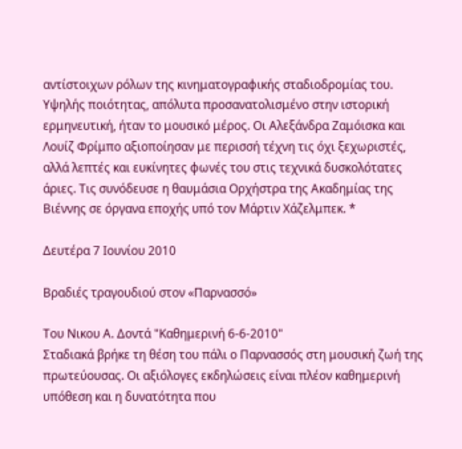αντίστοιχων ρόλων της κινηματογραφικής σταδιοδρομίας του.
Υψηλής ποιότητας, απόλυτα προσανατολισμένο στην ιστορική ερμηνευτική, ήταν το μουσικό μέρος. Οι Αλεξάνδρα Ζαμόισκα και Λουίζ Φρίμπο αξιοποίησαν με περισσή τέχνη τις όχι ξεχωριστές, αλλά λεπτές και ευκίνητες φωνές του στις τεχνικά δυσκολότατες άριες. Τις συνόδευσε η θαυμάσια Ορχήστρα της Ακαδημίας της Βιέννης σε όργανα εποχής υπό τον Μάρτιν Χάζελμπεκ. *

Δευτέρα 7 Ιουνίου 2010

Βραδιές τραγουδιού στον «Παρνασσό»

Του Νικου Α. Δοντά "Καθημερινή 6-6-2010"
Σταδιακά βρήκε τη θέση του πάλι ο Παρνασσός στη μουσική ζωή της πρωτεύουσας. Οι αξιόλογες εκδηλώσεις είναι πλέον καθημερινή υπόθεση και η δυνατότητα που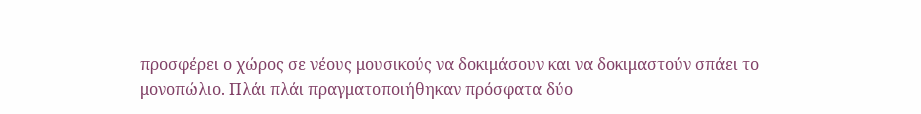προσφέρει ο χώρος σε νέους μουσικούς να δοκιμάσουν και να δοκιμαστούν σπάει το μονοπώλιο. Πλάι πλάι πραγματοποιήθηκαν πρόσφατα δύο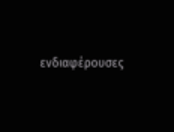ενδιαφέρουσες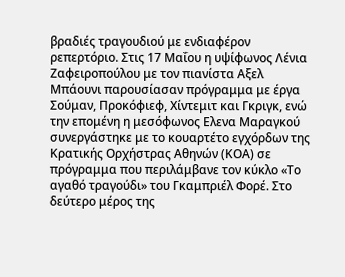βραδιές τραγουδιού με ενδιαφέρον ρεπερτόριο. Στις 17 Μαΐου η υψίφωνος Λένια Ζαφειροπούλου με τον πιανίστα Αξελ Μπάουνι παρουσίασαν πρόγραμμα με έργα Σούμαν, Προκόφιεφ, Χίντεμιτ και Γκριγκ, ενώ την επομένη η μεσόφωνος Ελενα Μαραγκού συνεργάστηκε με το κουαρτέτο εγχόρδων της Κρατικής Ορχήστρας Αθηνών (ΚΟΑ) σε πρόγραμμα που περιλάμβανε τον κύκλο «Το αγαθό τραγούδι» του Γκαμπριέλ Φορέ. Στο δεύτερο μέρος της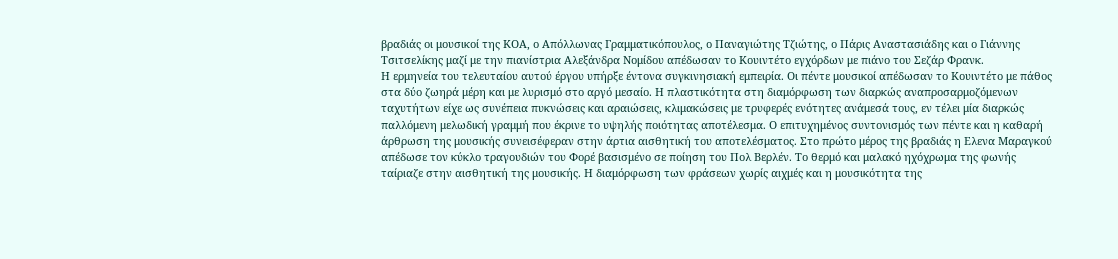βραδιάς οι μουσικοί της ΚΟΑ, ο Απόλλωνας Γραμματικόπουλος, ο Παναγιώτης Τζιώτης, ο Πάρις Αναστασιάδης και ο Γιάννης Τσιτσελίκης μαζί με την πιανίστρια Αλεξάνδρα Νομίδου απέδωσαν το Κουιντέτο εγχόρδων με πιάνο του Σεζάρ Φρανκ.
Η ερμηνεία του τελευταίου αυτού έργου υπήρξε έντονα συγκινησιακή εμπειρία. Οι πέντε μουσικοί απέδωσαν το Κουιντέτο με πάθος στα δύο ζωηρά μέρη και με λυρισμό στο αργό μεσαίο. Η πλαστικότητα στη διαμόρφωση των διαρκώς αναπροσαρμοζόμενων ταχυτήτων είχε ως συνέπεια πυκνώσεις και αραιώσεις, κλιμακώσεις με τρυφερές ενότητες ανάμεσά τους, εν τέλει μία διαρκώς παλλόμενη μελωδική γραμμή που έκρινε το υψηλής ποιότητας αποτέλεσμα. Ο επιτυχημένος συντονισμός των πέντε και η καθαρή άρθρωση της μουσικής συνεισέφεραν στην άρτια αισθητική του αποτελέσματος. Στο πρώτο μέρος της βραδιάς η Ελενα Μαραγκού απέδωσε τον κύκλο τραγουδιών του Φορέ βασισμένο σε ποίηση του Πολ Βερλέν. Το θερμό και μαλακό ηχόχρωμα της φωνής ταίριαζε στην αισθητική της μουσικής. Η διαμόρφωση των φράσεων χωρίς αιχμές και η μουσικότητα της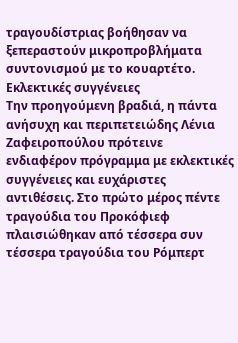τραγουδίστριας βοήθησαν να ξεπεραστούν μικροπροβλήματα συντονισμού με το κουαρτέτο.
Εκλεκτικές συγγένειες
Την προηγούμενη βραδιά, η πάντα ανήσυχη και περιπετειώδης Λένια Ζαφειροπούλου πρότεινε ενδιαφέρον πρόγραμμα με εκλεκτικές συγγένειες και ευχάριστες αντιθέσεις. Στο πρώτο μέρος πέντε τραγούδια του Προκόφιεφ πλαισιώθηκαν από τέσσερα συν τέσσερα τραγούδια του Ρόμπερτ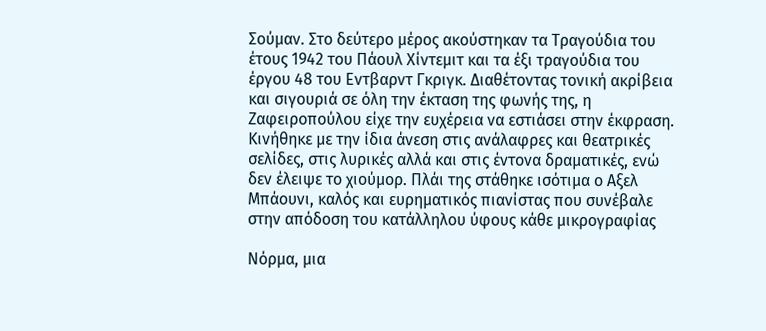Σούμαν. Στο δεύτερο μέρος ακούστηκαν τα Τραγούδια του έτους 1942 του Πάουλ Χίντεμιτ και τα έξι τραγούδια του έργου 48 του Εντβαρντ Γκριγκ. Διαθέτοντας τονική ακρίβεια και σιγουριά σε όλη την έκταση της φωνής της, η Ζαφειροπούλου είχε την ευχέρεια να εστιάσει στην έκφραση. Κινήθηκε με την ίδια άνεση στις ανάλαφρες και θεατρικές σελίδες, στις λυρικές αλλά και στις έντονα δραματικές, ενώ δεν έλειψε το χιούμορ. Πλάι της στάθηκε ισότιμα ο Αξελ Μπάουνι, καλός και ευρηματικός πιανίστας που συνέβαλε στην απόδοση του κατάλληλου ύφους κάθε μικρογραφίας

Νόρμα, μια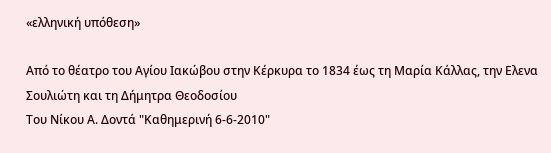«ελληνική υπόθεση»

Από το θέατρο του Αγίου Ιακώβου στην Κέρκυρα το 1834 έως τη Μαρία Κάλλας, την Ελενα Σουλιώτη και τη Δήμητρα Θεοδοσίου
Του Νίκου Α. Δοντά "Καθημερινή 6-6-2010"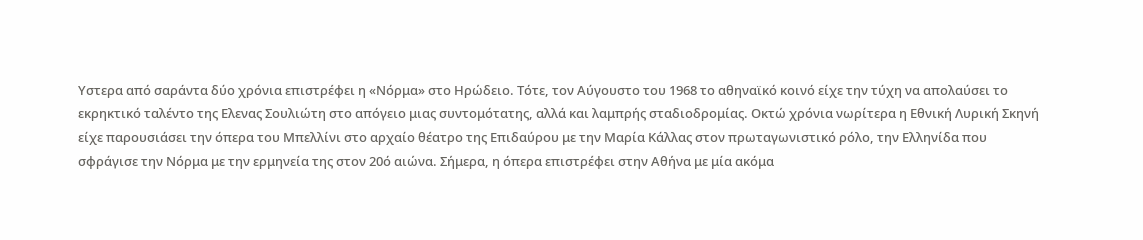Υστερα από σαράντα δύο χρόνια επιστρέφει η «Νόρμα» στο Ηρώδειο. Τότε, τον Αύγουστο του 1968 το αθηναϊκό κοινό είχε την τύχη να απολαύσει το εκρηκτικό ταλέντο της Ελενας Σουλιώτη στο απόγειο μιας συντομότατης, αλλά και λαμπρής σταδιοδρομίας. Οκτώ χρόνια νωρίτερα η Εθνική Λυρική Σκηνή είχε παρουσιάσει την όπερα του Μπελλίνι στο αρχαίο θέατρο της Επιδαύρου με την Μαρία Κάλλας στον πρωταγωνιστικό ρόλο, την Ελληνίδα που σφράγισε την Νόρμα με την ερμηνεία της στον 20ό αιώνα. Σήμερα, η όπερα επιστρέφει στην Αθήνα με μία ακόμα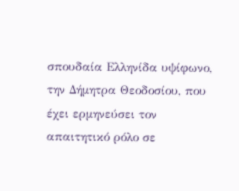σπουδαία Eλληνίδα υψίφωνο, την Δήμητρα Θεοδοσίου, που έχει ερμηνεύσει τον απαιτητικό ρόλο σε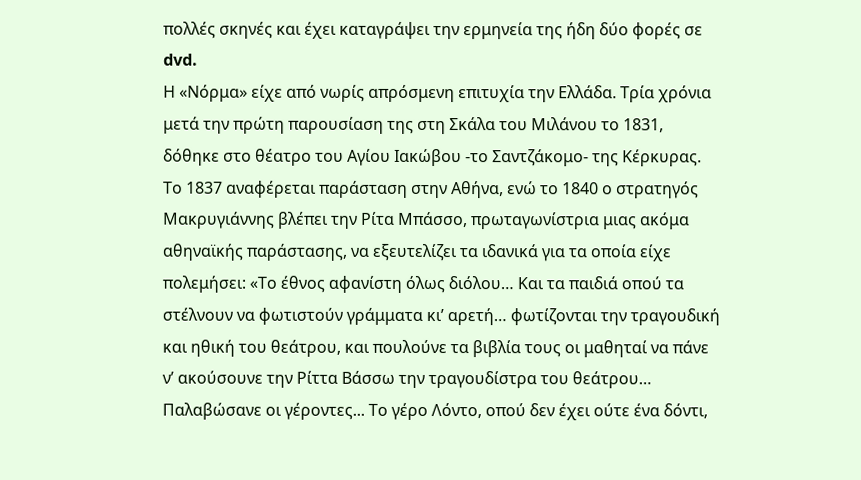πολλές σκηνές και έχει καταγράψει την ερμηνεία της ήδη δύο φορές σε dvd.
Η «Νόρμα» είχε από νωρίς απρόσμενη επιτυχία την Ελλάδα. Τρία χρόνια μετά την πρώτη παρουσίαση της στη Σκάλα του Μιλάνου το 1831, δόθηκε στο θέατρο του Αγίου Ιακώβου -το Σαντζάκομο- της Κέρκυρας. Το 1837 αναφέρεται παράσταση στην Αθήνα, ενώ το 1840 ο στρατηγός Μακρυγιάννης βλέπει την Ρίτα Μπάσσο, πρωταγωνίστρια μιας ακόμα αθηναϊκής παράστασης, να εξευτελίζει τα ιδανικά για τα οποία είχε πολεμήσει: «Το έθνος αφανίστη όλως διόλου… Και τα παιδιά οπού τα στέλνουν να φωτιστούν γράμματα κι’ αρετή… φωτίζονται την τραγουδική και ηθική του θεάτρου, και πουλούνε τα βιβλία τους οι μαθηταί να πάνε ν’ ακούσουνε την Ρίττα Βάσσω την τραγουδίστρα του θεάτρου… Παλαβώσανε οι γέροντες... Το γέρο Λόντο, οπού δεν έχει ούτε ένα δόντι,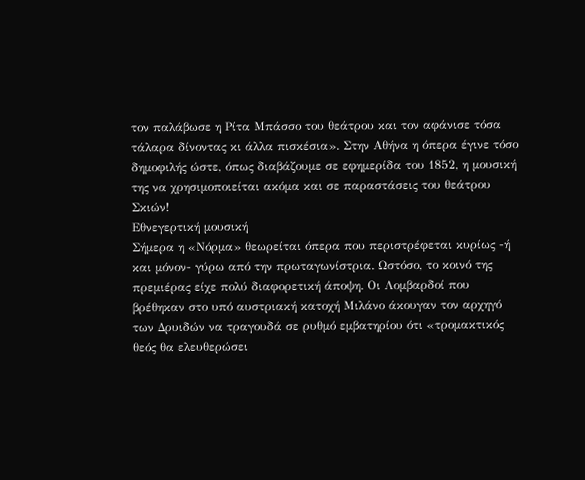τον παλάβωσε η Ρίτα Μπάσσο του θεάτρου και τον αφάνισε τόσα τάλαρα δίνοντας κι άλλα πισκέσια». Στην Αθήνα η όπερα έγινε τόσο δημοφιλής ώστε, όπως διαβάζουμε σε εφημερίδα του 1852, η μουσική της να χρησιμοποιείται ακόμα και σε παραστάσεις του θεάτρου Σκιών!
Εθνεγερτική μουσική
Σήμερα η «Νόρμα» θεωρείται όπερα που περιστρέφεται κυρίως -ή και μόνον- γύρω από την πρωταγωνίστρια. Ωστόσο, το κοινό της πρεμιέρας είχε πολύ διαφορετική άποψη. Οι Λομβαρδοί που βρέθηκαν στο υπό αυστριακή κατοχή Μιλάνο άκουγαν τον αρχηγό των Δρυιδών να τραγουδά σε ρυθμό εμβατηρίου ότι «τρομακτικός θεός θα ελευθερώσει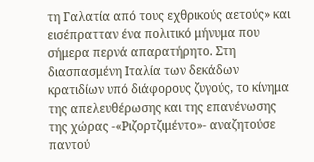τη Γαλατία από τους εχθρικούς αετούς» και εισέπρατταν ένα πολιτικό μήνυμα που σήμερα περνά απαρατήρητο. Στη διασπασμένη Ιταλία των δεκάδων κρατιδίων υπό διάφορους ζυγούς, το κίνημα της απελευθέρωσης και της επανένωσης της χώρας -«Ριζορτζιμέντο»- αναζητούσε παντού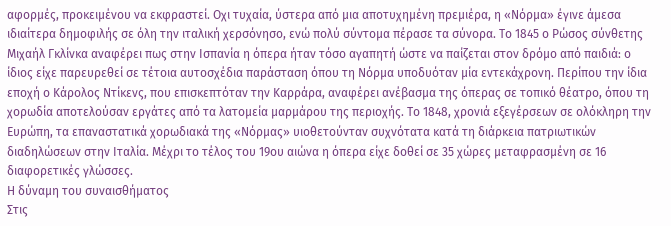αφορμές, προκειμένου να εκφραστεί. Οχι τυχαία, ύστερα από μια αποτυχημένη πρεμιέρα, η «Νόρμα» έγινε άμεσα ιδιαίτερα δημοφιλής σε όλη την ιταλική χερσόνησο, ενώ πολύ σύντομα πέρασε τα σύνορα. Το 1845 ο Ρώσος σύνθετης Μιχαήλ Γκλίνκα αναφέρει πως στην Ισπανία η όπερα ήταν τόσο αγαπητή ώστε να παίζεται στον δρόμο από παιδιά: ο ίδιος είχε παρευρεθεί σε τέτοια αυτοσχέδια παράσταση όπου τη Νόρμα υποδυόταν μία εντεκάχρονη. Περίπου την ίδια εποχή ο Κάρολος Ντίκενς, που επισκεπτόταν την Καρράρα, αναφέρει ανέβασμα της όπερας σε τοπικό θέατρο, όπου τη χορωδία αποτελούσαν εργάτες από τα λατομεία μαρμάρου της περιοχής. Το 1848, χρονιά εξεγέρσεων σε ολόκληρη την Ευρώπη, τα επαναστατικά χορωδιακά της «Νόρμας» υιοθετούνταν συχνότατα κατά τη διάρκεια πατριωτικών διαδηλώσεων στην Ιταλία. Μέχρι το τέλος του 19ου αιώνα η όπερα είχε δοθεί σε 35 χώρες μεταφρασμένη σε 16 διαφορετικές γλώσσες.
Η δύναμη του συναισθήματος
Στις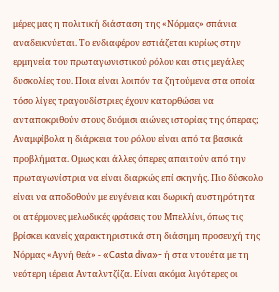μέρες μας η πολιτική διάσταση της «Νόρμας» σπάνια αναδεικνύεται. Το ενδιαφέρον εστιάζεται κυρίως στην ερμηνεία του πρωταγωνιστικού ρόλου και στις μεγάλες δυσκολίες του. Ποια είναι λοιπόν τα ζητούμενα στα οποία τόσο λίγες τραγουδίστριες έχουν κατορθώσει να ανταποκριθούν στους δυόμισι αιώνες ιστορίας της όπερας; Αναμφίβολα η διάρκεια του ρόλου είναι από τα βασικά προβλήματα. Ομως και άλλες όπερες απαιτούν από την πρωταγωνίστρια να είναι διαρκώς επί σκηνής. Πιο δύσκολο είναι να αποδοθούν με ευγένεια και δωρική αυστηρότητα οι ατέρμονες μελωδικές φράσεις του Μπελλίνι, όπως τις βρίσκει κανείς χαρακτηριστικά στη διάσημη προσευχή της Νόρμας «Αγνή θεά» - «Casta diva»- ή στα ντουέτα με τη νεότερη ιέρεια Ανταλντζίζα. Είναι ακόμα λιγότερες οι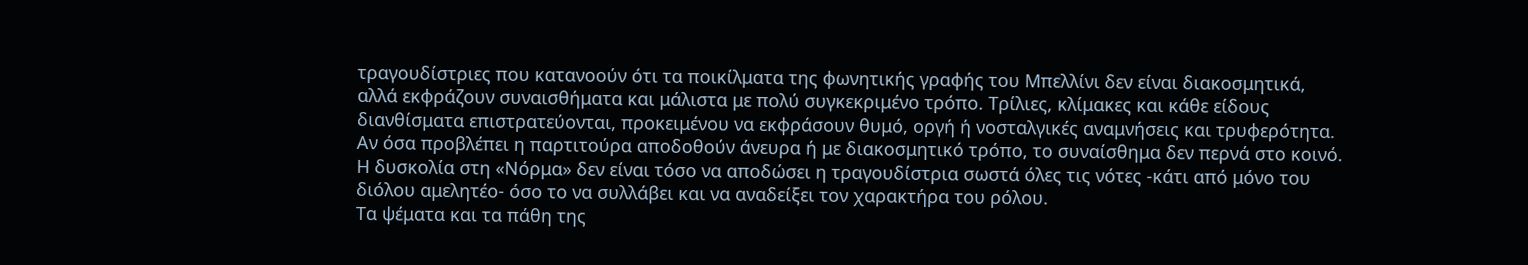τραγουδίστριες που κατανοούν ότι τα ποικίλματα της φωνητικής γραφής του Μπελλίνι δεν είναι διακοσμητικά, αλλά εκφράζουν συναισθήματα και μάλιστα με πολύ συγκεκριμένο τρόπο. Τρίλιες, κλίμακες και κάθε είδους διανθίσματα επιστρατεύονται, προκειμένου να εκφράσουν θυμό, οργή ή νοσταλγικές αναμνήσεις και τρυφερότητα. Αν όσα προβλέπει η παρτιτούρα αποδοθούν άνευρα ή με διακοσμητικό τρόπο, το συναίσθημα δεν περνά στο κοινό. Η δυσκολία στη «Νόρμα» δεν είναι τόσο να αποδώσει η τραγουδίστρια σωστά όλες τις νότες -κάτι από μόνο του διόλου αμελητέο- όσο το να συλλάβει και να αναδείξει τον χαρακτήρα του ρόλου.
Τα ψέματα και τα πάθη της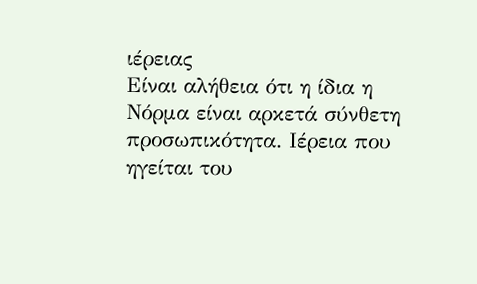ιέρειας
Είναι αλήθεια ότι η ίδια η Νόρμα είναι αρκετά σύνθετη προσωπικότητα. Ιέρεια που ηγείται του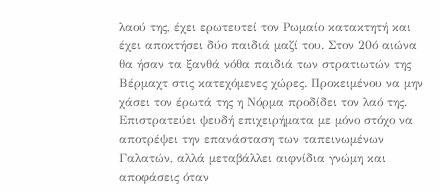λαού της, έχει ερωτευτεί τον Ρωμαίο κατακτητή και έχει αποκτήσει δύο παιδιά μαζί του. Στον 20ό αιώνα θα ήσαν τα ξανθά νόθα παιδιά των στρατιωτών της Βέρμαχτ στις κατεχόμενες χώρες. Προκειμένου να μην χάσει τον έρωτά της η Νόρμα προδίδει τον λαό της. Επιστρατεύει ψευδή επιχειρήματα με μόνο στόχο να αποτρέψει την επανάσταση των ταπεινωμένων Γαλατών, αλλά μεταβάλλει αιφνίδια γνώμη και αποφάσεις όταν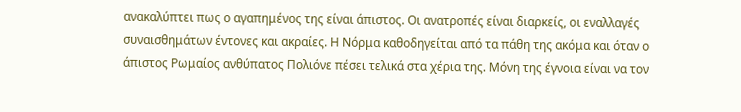ανακαλύπτει πως ο αγαπημένος της είναι άπιστος. Οι ανατροπές είναι διαρκείς, οι εναλλαγές συναισθημάτων έντονες και ακραίες. Η Νόρμα καθοδηγείται από τα πάθη της ακόμα και όταν ο άπιστος Ρωμαίος ανθύπατος Πολιόνε πέσει τελικά στα χέρια της. Μόνη της έγνοια είναι να τον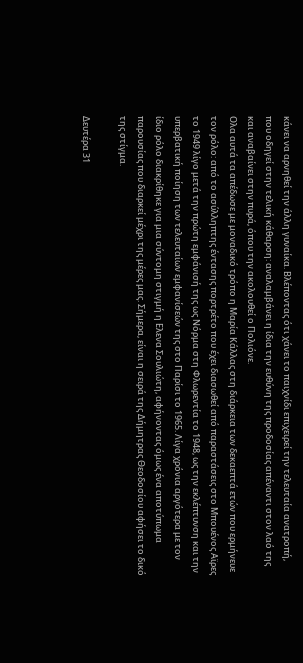κάνει να αρνηθεί την άλλη γυναίκα. Βλέποντας ότι χάνει το παιχνίδι επιχειρεί την τελευταία ανατροπή, που οδηγεί στην τελική κάθαρση: αναλαμβάνει η ίδια την ευθύνη της προδοσίας απέναντι στον λαό της και αναβαίνει στην πυρά, όπου την ακολουθεί ο Πολιόνε.
Ολα αυτά τα απέδωσε με μοναδικό τρόπο η Μαρία Κάλλας στη διάρκεια των δεκαεπτά ετών που ερμήνευε τον ρόλο: από το ασύλληπτης έντασης πορτρέτο που έχει διασωθεί από παραστάσεις στο Μπουένος Αϊρες το 1949 λίγο μετά την πρώτη εμφάνισή της ως Νόρμα στη Φλωρεντία το 1948, ως την εκλέπτυνση και την υπερβατική ποίηση των τελευταίων εμφανίσεών της στο Παρίσι το 1965. Λίγα χρόνια αργότερα με τον ίδιο ρόλο διακρίθηκε για μια σύντομη στιγμή η Ελενα Σουλιώτη, αφήνοντας όμως ένα αποτύπωμα παρουσίας που διαρκεί μέχρι της μέρες μας. Σήμερα, είναι η σειρά της Δήμητρας Θεοδοσίου αφήσει το δικό της στίγμα.

Δευτέρα 31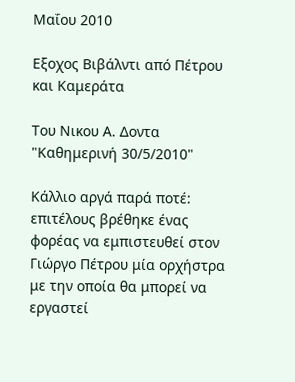Μαΐου 2010

Εξοχος Βιβάλντι από Πέτρου και Καμεράτα

Του Νικου Α. Δοντα "Καθημερινή 30/5/2010"

Κάλλιο αργά παρά ποτέ: επιτέλους βρέθηκε ένας φορέας να εμπιστευθεί στον Γιώργο Πέτρου μία ορχήστρα με την οποία θα μπορεί να εργαστεί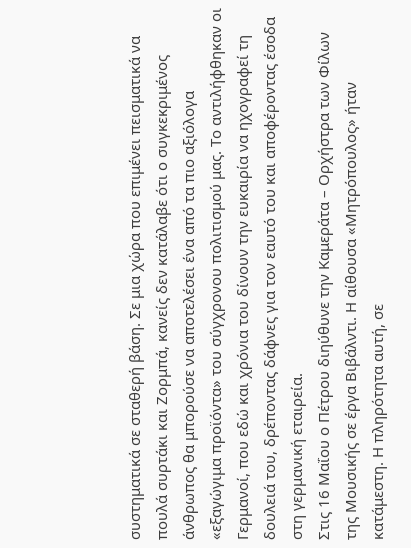συστηματικά σε σταθερή βάση. Σε μια χώρα που επιμένει πεισματικά να πουλά συρτάκι και Ζορμπά, κανείς δεν κατάλαβε ότι ο συγκεκριμένος άνθρωπος θα μπορούσε να αποτελέσει ένα από τα πιο αξιόλογα «εξαγώγιμα προϊόντα» του σύγχρονου πολιτισμού μας. Το αντιλήφθηκαν οι Γερμανοί, που εδώ και χρόνια του δίνουν την ευκαιρία να ηχογραφεί τη δουλειά του, δρέποντας δάφνες για τον εαυτό του και αποφέροντας έσοδα στη γερμανική εταιρεία.
Στις 16 Μαΐου ο Πέτρου διηύθυνε την Καμεράτα – Ορχήστρα των Φίλων της Μουσικής σε έργα Βιβάλντι. Η αίθουσα «Μητρόπουλος» ήταν κατάμεστη. Η πληρότητα αυτή, σε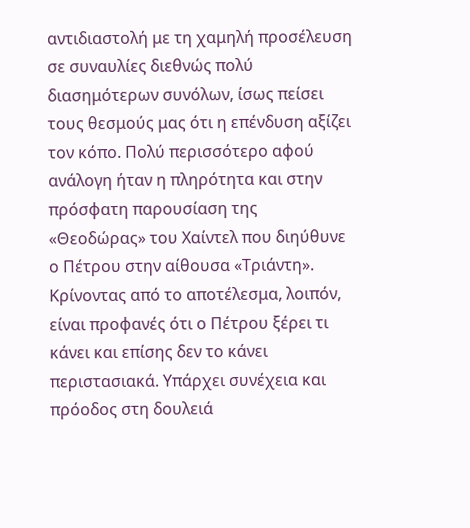αντιδιαστολή με τη χαμηλή προσέλευση σε συναυλίες διεθνώς πολύ διασημότερων συνόλων, ίσως πείσει τους θεσμούς μας ότι η επένδυση αξίζει τον κόπο. Πολύ περισσότερο αφού ανάλογη ήταν η πληρότητα και στην πρόσφατη παρουσίαση της «Θεοδώρας» του Χαίντελ που διηύθυνε ο Πέτρου στην αίθουσα «Τριάντη».
Κρίνοντας από το αποτέλεσμα, λοιπόν, είναι προφανές ότι ο Πέτρου ξέρει τι κάνει και επίσης δεν το κάνει περιστασιακά. Υπάρχει συνέχεια και πρόοδος στη δουλειά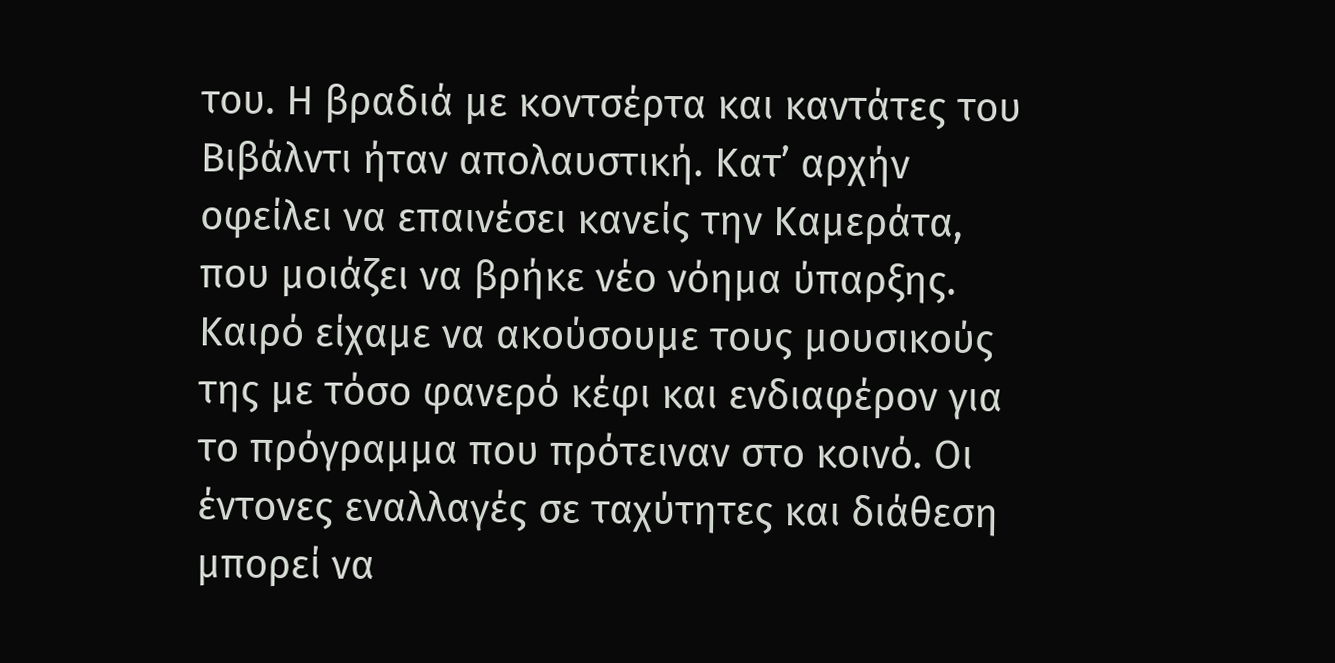του. Η βραδιά με κοντσέρτα και καντάτες του Βιβάλντι ήταν απολαυστική. Κατ’ αρχήν οφείλει να επαινέσει κανείς την Καμεράτα, που μοιάζει να βρήκε νέο νόημα ύπαρξης. Καιρό είχαμε να ακούσουμε τους μουσικούς της με τόσο φανερό κέφι και ενδιαφέρον για το πρόγραμμα που πρότειναν στο κοινό. Οι έντονες εναλλαγές σε ταχύτητες και διάθεση μπορεί να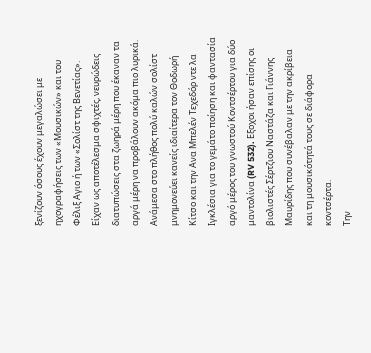ξενίζουν όσους έχουν μεγαλώσει με ηχογραφήσεις των «Μουσικών» και του Φέλιξ Αγιο ή των «Σολίστ της Βενετίας». Είχαν ως αποτέλεσμα σφιχτές, νευρώδεις διατυπώσεις στα ζωηρά μέρη που έκαναν τα αργά μέρη να προβάλουν ακόμα πιο λυρικά. Ανάμεσα στο πλήθος πολύ καλών σολίστ μνημονεύει κανείς ιδιαίτερα τον Θοδωρή Κίτσο και την Ανα Μπελέν Τεχεδόρ ντε λα Ιγκλέσια για το γεμάτο ποίηση και φαντασία αργό μέρος του γνωστού Κοντσέρτου για δύο μαντολίνα (RV 532). Εξοχοι ήσαν επίσης οι βιολιστές Σέρτζιου Ναστάζα και Γιάννης Μαυρίδης που συνέβαλαν με την ακρίβεια και τη μουσικότητά τους σε διάφορα κοντσέρτα.
Την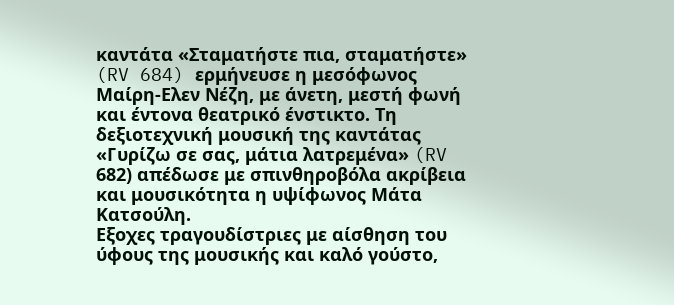καντάτα «Σταματήστε πια, σταματήστε» (RV 684) ερμήνευσε η μεσόφωνος Μαίρη-Ελεν Νέζη, με άνετη, μεστή φωνή και έντονα θεατρικό ένστικτο. Τη δεξιοτεχνική μουσική της καντάτας «Γυρίζω σε σας, μάτια λατρεμένα» (RV 682) απέδωσε με σπινθηροβόλα ακρίβεια και μουσικότητα η υψίφωνος Μάτα Κατσούλη.
Εξοχες τραγουδίστριες με αίσθηση του ύφους της μουσικής και καλό γούστο,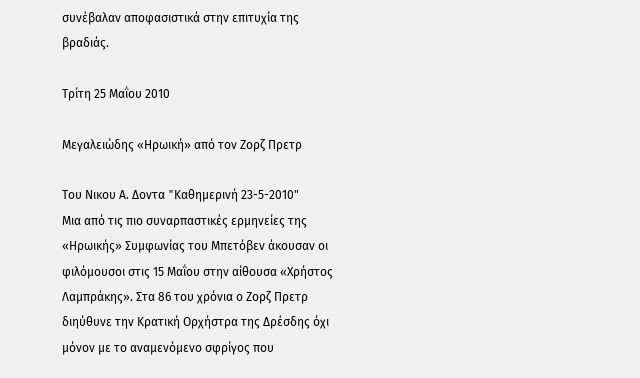συνέβαλαν αποφασιστικά στην επιτυχία της βραδιάς.

Τρίτη 25 Μαΐου 2010

Μεγαλειώδης «Ηρωική» από τον Ζορζ Πρετρ

Του Νικου Α. Δοντα "Kαθημερινή 23-5-2010"
Μια από τις πιο συναρπαστικές ερμηνείες της «Ηρωικής» Συμφωνίας του Μπετόβεν άκουσαν οι φιλόμουσοι στις 15 Μαΐου στην αίθουσα «Χρήστος Λαμπράκης». Στα 86 του χρόνια ο Ζορζ Πρετρ διηύθυνε την Κρατική Ορχήστρα της Δρέσδης όχι μόνον με το αναμενόμενο σφρίγος που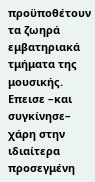προϋποθέτουν τα ζωηρά εμβατηριακά τμήματα της μουσικής.
Επεισε –και συγκίνησε– χάρη στην ιδιαίτερα προσεγμένη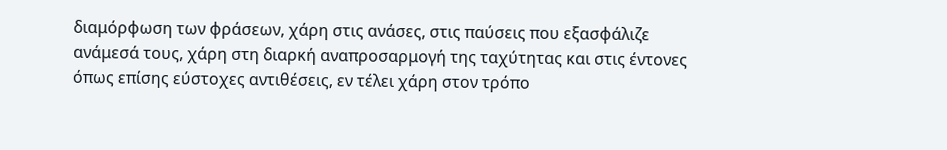διαμόρφωση των φράσεων, χάρη στις ανάσες, στις παύσεις που εξασφάλιζε ανάμεσά τους, χάρη στη διαρκή αναπροσαρμογή της ταχύτητας και στις έντονες όπως επίσης εύστοχες αντιθέσεις, εν τέλει χάρη στον τρόπο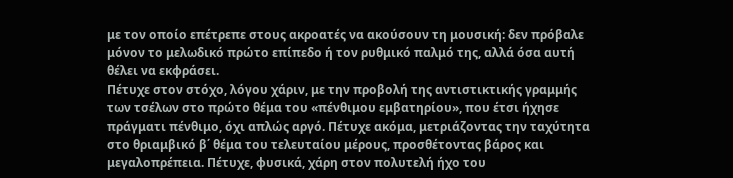με τον οποίο επέτρεπε στους ακροατές να ακούσουν τη μουσική: δεν πρόβαλε μόνον το μελωδικό πρώτο επίπεδο ή τον ρυθμικό παλμό της, αλλά όσα αυτή θέλει να εκφράσει.
Πέτυχε στον στόχο, λόγου χάριν, με την προβολή της αντιστικτικής γραμμής των τσέλων στο πρώτο θέμα του «πένθιμου εμβατηρίου», που έτσι ήχησε πράγματι πένθιμο, όχι απλώς αργό. Πέτυχε ακόμα, μετριάζοντας την ταχύτητα στο θριαμβικό β΄ θέμα του τελευταίου μέρους, προσθέτοντας βάρος και μεγαλοπρέπεια. Πέτυχε, φυσικά, χάρη στον πολυτελή ήχο του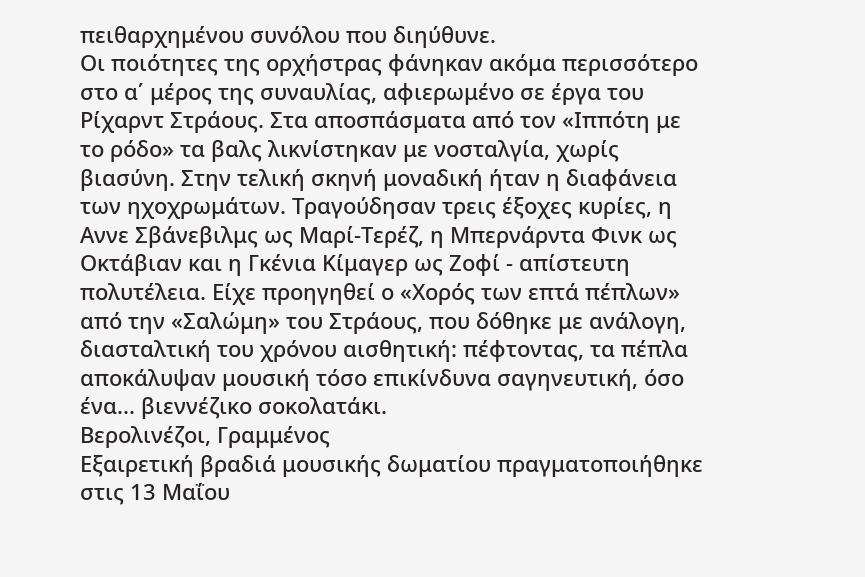πειθαρχημένου συνόλου που διηύθυνε.
Οι ποιότητες της ορχήστρας φάνηκαν ακόμα περισσότερο στο α΄ μέρος της συναυλίας, αφιερωμένο σε έργα του Ρίχαρντ Στράους. Στα αποσπάσματα από τον «Ιππότη με το ρόδο» τα βαλς λικνίστηκαν με νοσταλγία, χωρίς βιασύνη. Στην τελική σκηνή μοναδική ήταν η διαφάνεια των ηχοχρωμάτων. Τραγούδησαν τρεις έξοχες κυρίες, η Αννε Σβάνεβιλμς ως Μαρί-Τερέζ, η Μπερνάρντα Φινκ ως Οκτάβιαν και η Γκένια Κίμαγερ ως Ζοφί - απίστευτη πολυτέλεια. Είχε προηγηθεί ο «Χορός των επτά πέπλων» από την «Σαλώμη» του Στράους, που δόθηκε με ανάλογη, διασταλτική του χρόνου αισθητική: πέφτοντας, τα πέπλα αποκάλυψαν μουσική τόσο επικίνδυνα σαγηνευτική, όσο ένα... βιεννέζικο σοκολατάκι.
Βερολινέζοι, Γραμμένος
Εξαιρετική βραδιά μουσικής δωματίου πραγματοποιήθηκε στις 13 Μαΐου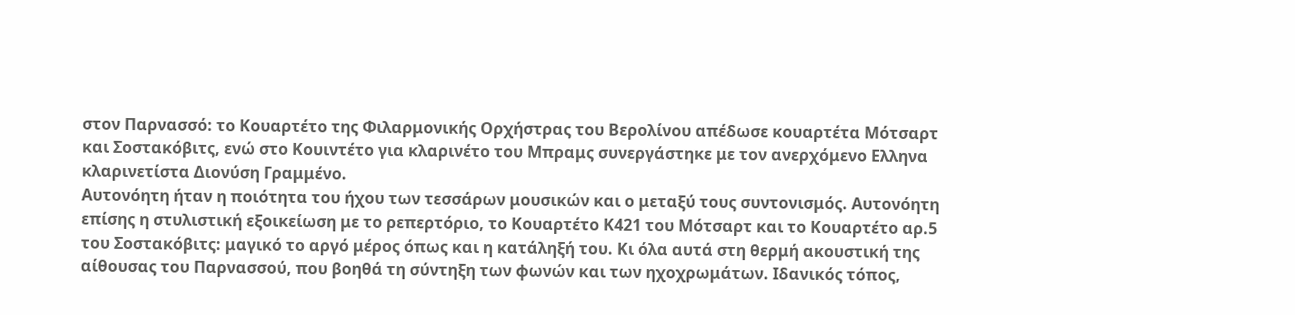στον Παρνασσό: το Κουαρτέτο της Φιλαρμονικής Ορχήστρας του Βερολίνου απέδωσε κουαρτέτα Μότσαρτ και Σοστακόβιτς, ενώ στο Κουιντέτο για κλαρινέτο του Μπραμς συνεργάστηκε με τον ανερχόμενο Ελληνα κλαρινετίστα Διονύση Γραμμένο.
Αυτονόητη ήταν η ποιότητα του ήχου των τεσσάρων μουσικών και ο μεταξύ τους συντονισμός. Αυτονόητη επίσης η στυλιστική εξοικείωση με το ρεπερτόριο, το Κουαρτέτο Κ421 του Μότσαρτ και το Κουαρτέτο αρ.5 του Σοστακόβιτς: μαγικό το αργό μέρος όπως και η κατάληξή του. Κι όλα αυτά στη θερμή ακουστική της αίθουσας του Παρνασσού, που βοηθά τη σύντηξη των φωνών και των ηχοχρωμάτων. Ιδανικός τόπος,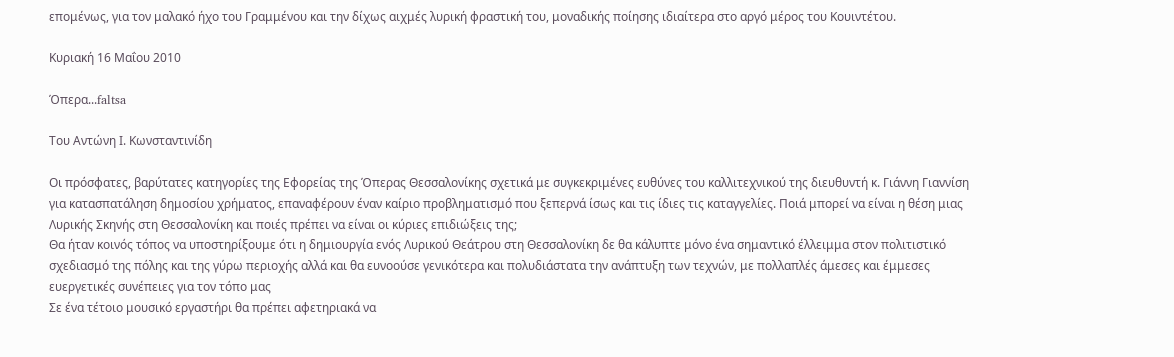επομένως, για τον μαλακό ήχο του Γραμμένου και την δίχως αιχμές λυρική φραστική του, μοναδικής ποίησης ιδιαίτερα στο αργό μέρος του Κουιντέτου.

Κυριακή 16 Μαΐου 2010

Όπερα...faltsa

Του Αντώνη Ι. Κωνσταντινίδη

Οι πρόσφατες, βαρύτατες κατηγορίες της Εφορείας της Όπερας Θεσσαλονίκης σχετικά με συγκεκριμένες ευθύνες του καλλιτεχνικού της διευθυντή κ. Γιάννη Γιαννίση για κατασπατάληση δημοσίου χρήματος, επαναφέρουν έναν καίριο προβληματισμό που ξεπερνά ίσως και τις ίδιες τις καταγγελίες. Ποιά μπορεί να είναι η θέση μιας Λυρικής Σκηνής στη Θεσσαλονίκη και ποιές πρέπει να είναι οι κύριες επιδιώξεις της;
Θα ήταν κοινός τόπος να υποστηρίξουμε ότι η δημιουργία ενός Λυρικού Θεάτρου στη Θεσσαλονίκη δε θα κάλυπτε μόνο ένα σημαντικό έλλειμμα στον πολιτιστικό σχεδιασμό της πόλης και της γύρω περιοχής αλλά και θα ευνοούσε γενικότερα και πολυδιάστατα την ανάπτυξη των τεχνών, με πολλαπλές άμεσες και έμμεσες ευεργετικές συνέπειες για τον τόπο μας
Σε ένα τέτοιο μουσικό εργαστήρι θα πρέπει αφετηριακά να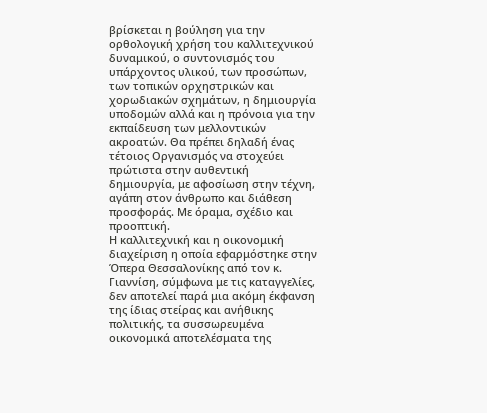βρίσκεται η βούληση για την ορθολογική χρήση του καλλιτεχνικού δυναμικού, ο συντονισμός του υπάρχοντος υλικού, των προσώπων, των τοπικών ορχηστρικών και χορωδιακών σχημάτων, η δημιουργία υποδομών αλλά και η πρόνοια για την εκπαίδευση των μελλοντικών ακροατών. Θα πρέπει δηλαδή ένας τέτοιος Οργανισμός να στοχεύει πρώτιστα στην αυθεντική δημιουργία, με αφοσίωση στην τέχνη, αγάπη στον άνθρωπο και διάθεση προσφοράς. Με όραμα, σχέδιο και προοπτική.
Η καλλιτεχνική και η οικονομική διαχείριση η οποία εφαρμόστηκε στην Όπερα Θεσσαλονίκης από τον κ. Γιαννίση, σύμφωνα με τις καταγγελίες, δεν αποτελεί παρά μια ακόμη έκφανση της ίδιας στείρας και ανήθικης πολιτικής, τα συσσωρευμένα οικονομικά αποτελέσματα της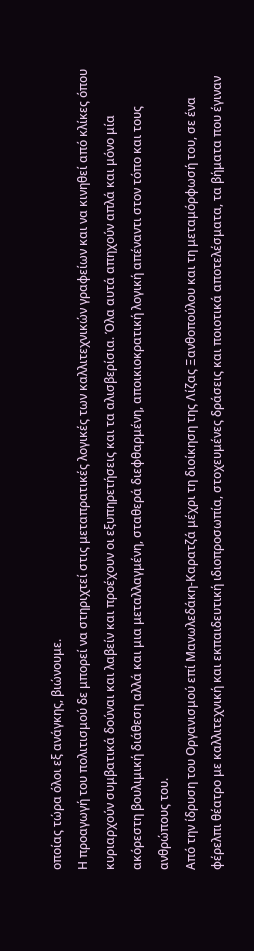οποίας τώρα όλοι εξ ανάγκης, βιώνουμε.
Η προαγωγή του πολιτισμού δε μπορεί να στηριχτεί στις μεταπρατικές λογικές των καλλιτεχνικών γραφείων και να κινηθεί από κλίκες όπου κυριαρχούν συμβατικά δούναι και λαβείν και προέχουν οι εξυπηρετήσεις και τα αλισβερίσια. Όλα αυτά απηχούν απλά και μόνο μία ακόρεστη βουλιμική διάθεση αλλά και μια μεταλλαγμένη, σταθερά διεφθαρμένη, αποικιοκρατική λογική απέναντι στον τόπο και τους ανθρώπους του.
Από την ίδρυση του Οργανισμού επί Μανωλεδάκη-Καρατζά μέχρι τη διοίκηση της Λίζας Ξανθοπούλου και τη μεταμόρφωσή του, σε ένα φέρελπι θέατρο με καλλιτεχνική και εκπαιδευτική ιδιοπροσωπία, στοχευμένες δράσεις και ποιοτικά αποτελέσματα, τα βήματα που έγιναν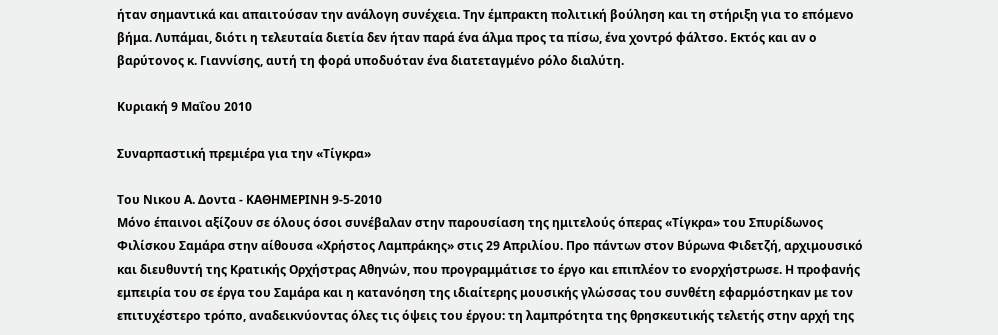ήταν σημαντικά και απαιτούσαν την ανάλογη συνέχεια. Την έμπρακτη πολιτική βούληση και τη στήριξη για το επόμενο βήμα. Λυπάμαι, διότι η τελευταία διετία δεν ήταν παρά ένα άλμα προς τα πίσω, ένα χοντρό φάλτσο. Εκτός και αν ο βαρύτονος κ. Γιαννίσης, αυτή τη φορά υποδυόταν ένα διατεταγμένο ρόλο διαλύτη.

Κυριακή 9 Μαΐου 2010

Συναρπαστική πρεμιέρα για την «Τίγκρα»

Του Νικου Α. Δοντα - KAΘΗΜΕΡΙΝΗ 9-5-2010
Μόνο έπαινοι αξίζουν σε όλους όσοι συνέβαλαν στην παρουσίαση της ημιτελούς όπερας «Τίγκρα» του Σπυρίδωνος Φιλίσκου Σαμάρα στην αίθουσα «Χρήστος Λαμπράκης» στις 29 Απριλίου. Προ πάντων στον Βύρωνα Φιδετζή, αρχιμουσικό και διευθυντή της Κρατικής Ορχήστρας Αθηνών, που προγραμμάτισε το έργο και επιπλέον το ενορχήστρωσε. Η προφανής εμπειρία του σε έργα του Σαμάρα και η κατανόηση της ιδιαίτερης μουσικής γλώσσας του συνθέτη εφαρμόστηκαν με τον επιτυχέστερο τρόπο, αναδεικνύοντας όλες τις όψεις του έργου: τη λαμπρότητα της θρησκευτικής τελετής στην αρχή της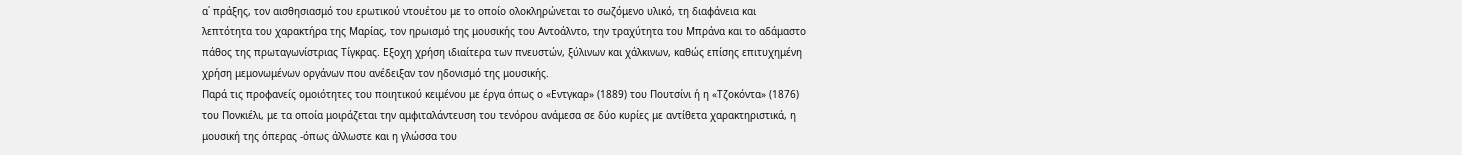α΄ πράξης, τον αισθησιασμό του ερωτικού ντουέτου με το οποίο ολοκληρώνεται το σωζόμενο υλικό, τη διαφάνεια και λεπτότητα του χαρακτήρα της Μαρίας, τον ηρωισμό της μουσικής του Αντοάλντο, την τραχύτητα του Μπράνα και το αδάμαστο πάθος της πρωταγωνίστριας Τίγκρας. Εξοχη χρήση ιδιαίτερα των πνευστών, ξύλινων και χάλκινων, καθώς επίσης επιτυχημένη χρήση μεμονωμένων οργάνων που ανέδειξαν τον ηδονισμό της μουσικής.
Παρά τις προφανείς ομοιότητες του ποιητικού κειμένου με έργα όπως ο «Εντγκαρ» (1889) του Πουτσίνι ή η «Τζοκόντα» (1876) του Πονκιέλι, με τα οποία μοιράζεται την αμφιταλάντευση του τενόρου ανάμεσα σε δύο κυρίες με αντίθετα χαρακτηριστικά, η μουσική της όπερας -όπως άλλωστε και η γλώσσα του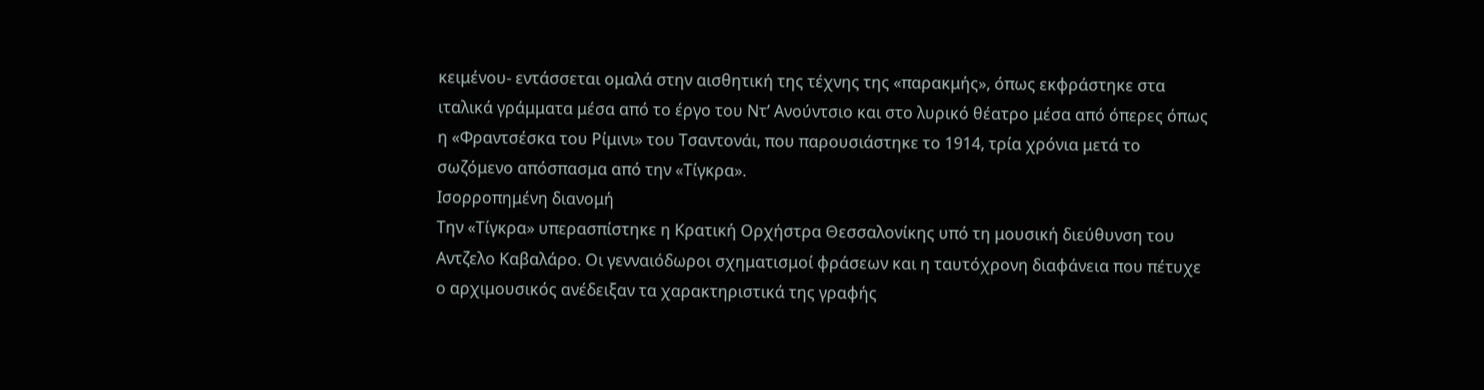κειμένου- εντάσσεται ομαλά στην αισθητική της τέχνης της «παρακμής», όπως εκφράστηκε στα ιταλικά γράμματα μέσα από το έργο του Ντ’ Ανούντσιο και στο λυρικό θέατρο μέσα από όπερες όπως η «Φραντσέσκα του Ρίμινι» του Τσαντονάι, που παρουσιάστηκε το 1914, τρία χρόνια μετά το σωζόμενο απόσπασμα από την «Τίγκρα».
Ισορροπημένη διανομή
Την «Τίγκρα» υπερασπίστηκε η Κρατική Ορχήστρα Θεσσαλονίκης υπό τη μουσική διεύθυνση του Αντζελο Καβαλάρο. Οι γενναιόδωροι σχηματισμοί φράσεων και η ταυτόχρονη διαφάνεια που πέτυχε ο αρχιμουσικός ανέδειξαν τα χαρακτηριστικά της γραφής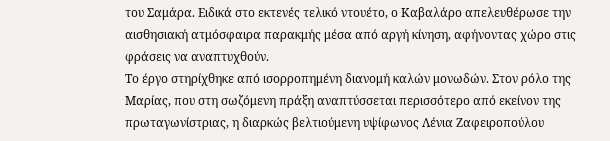του Σαμάρα. Ειδικά στο εκτενές τελικό ντουέτο, ο Καβαλάρο απελευθέρωσε την αισθησιακή ατμόσφαιρα παρακμής μέσα από αργή κίνηση, αφήνοντας χώρο στις φράσεις να αναπτυχθούν.
Το έργο στηρίχθηκε από ισορροπημένη διανομή καλών μονωδών. Στον ρόλο της Μαρίας, που στη σωζόμενη πράξη αναπτύσσεται περισσότερο από εκείνον της πρωταγωνίστριας, η διαρκώς βελτιούμενη υψίφωνος Λένια Ζαφειροπούλου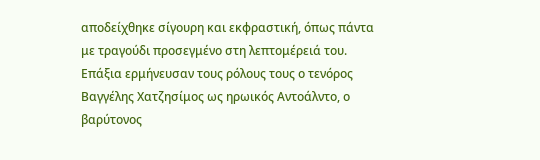αποδείχθηκε σίγουρη και εκφραστική, όπως πάντα με τραγούδι προσεγμένο στη λεπτομέρειά του. Επάξια ερμήνευσαν τους ρόλους τους ο τενόρος Βαγγέλης Χατζησίμος ως ηρωικός Αντοάλντο, ο βαρύτονος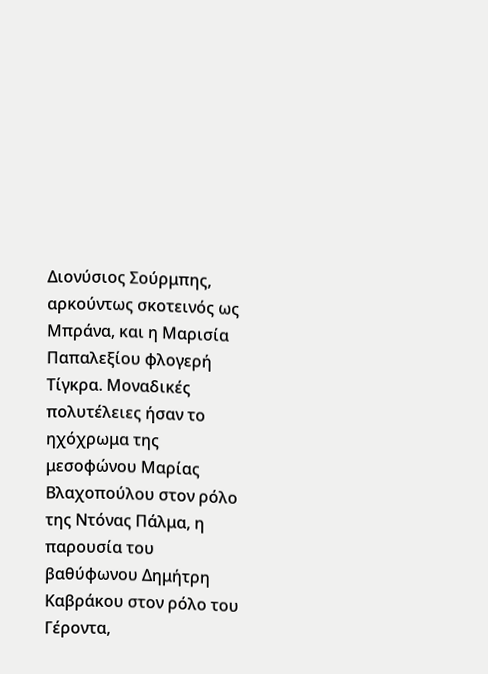Διονύσιος Σούρμπης, αρκούντως σκοτεινός ως Μπράνα, και η Μαρισία Παπαλεξίου φλογερή Τίγκρα. Μοναδικές πολυτέλειες ήσαν το ηχόχρωμα της μεσοφώνου Μαρίας Βλαχοπούλου στον ρόλο της Ντόνας Πάλμα, η παρουσία του βαθύφωνου Δημήτρη Καβράκου στον ρόλο του Γέροντα,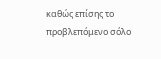καθώς επίσης το προβλεπόμενο σόλο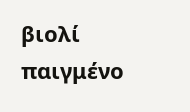βιολί παιγμένο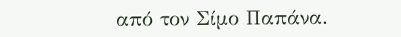από τον Σίμο Παπάνα.